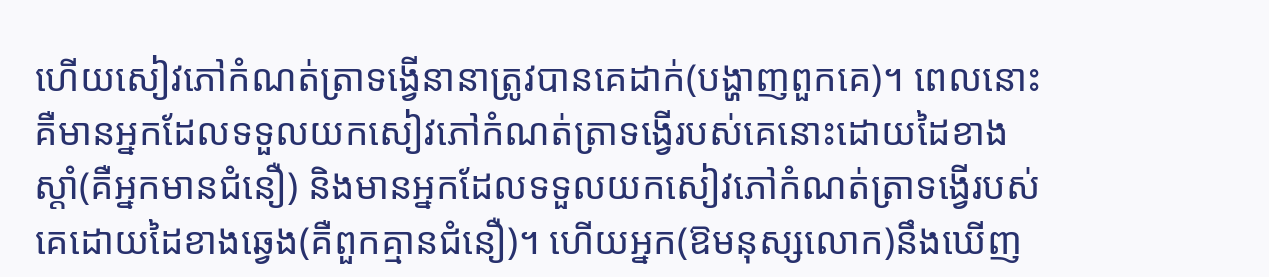ហើយសៀវភៅកំណត់ត្រាទង្វើនានាត្រូវបានគេដាក់(បង្ហាញពួកគេ)។ ពេលនោះ គឺមានអ្នកដែលទទួលយកសៀវភៅកំណត់ត្រាទង្វើរបស់គេនោះដោយដៃខាងស្តាំ(គឺអ្នកមានជំនឿ) និងមានអ្នកដែលទទួលយកសៀវភៅកំណត់ត្រាទង្វើរបស់គេដោយដៃខាងឆ្វេង(គឺពួកគ្មានជំនឿ)។ ហើយអ្នក(ឱមនុស្សលោក)នឹងឃើញ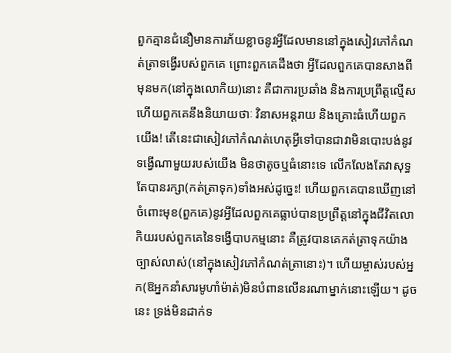ពួកគ្មានជំនឿមានការភ័យខ្លាចនូវអ្វីដែលមាននៅក្នុងសៀវភៅកំណត់ត្រាទង្វើរបស់ពួកគេ ព្រោះពួកគេដឹងថា អ្វីដែលពួកគេបានសាងពីមុនមក(នៅក្នុងលោកិយ)នោះ គឺជាការប្រឆាំង និងការប្រព្រឹត្តល្មើស ហើយពួកគេនឹងនិយាយថាៈ វិនាសអន្តរាយ និងគ្រោះធំហើយពួកយើង! តើនេះជាសៀវភៅកំណត់ហេតុអ្វីទៅបានជាវាមិនបោះបង់នូវទង្វើណាមួយរបស់យើង មិនថាតូចឬធំនោះទេ លើកលែងតែវាសុទ្ធតែបានរក្សា(កត់ត្រាទុក)ទាំងអស់ដូច្នេះ! ហើយពួកគេបានឃើញនៅចំពោះមុខ(ពួកគេ)នូវអ្វីដែលពួកគេធ្លាប់បានប្រព្រឹត្តនៅក្នុងជីវិតលោកិយរបស់ពួកគេនៃទង្វើបាបកម្មនោះ គឺត្រូវបានគេកត់ត្រាទុកយ៉ាងច្បាស់លាស់(នៅក្នុងសៀវភៅកំណត់ត្រានោះ)។ ហើយម្ចាស់របស់អ្នក(ឱអ្នកនាំសារមូហាំម៉ាត់)មិនបំពានលើនរណាម្នាក់នោះឡើយ។ ដូចនេះ ទ្រង់មិនដាក់ទ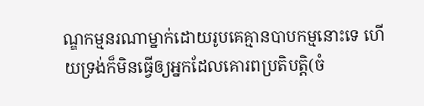ណ្ឌកម្មនរណាម្នាក់ដោយរូបគេគ្មានបាបកម្មនោះទេ ហើយទ្រង់ក៏មិនធ្វើឲ្យអ្នកដែលគោរពប្រតិបត្តិ(ចំ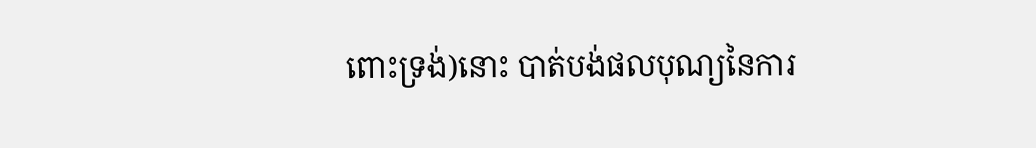ពោះទ្រង់)នោះ បាត់បង់ផលបុណ្យនៃការ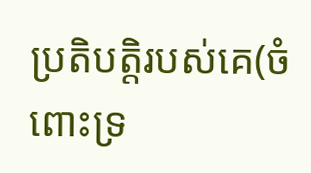ប្រតិបត្តិរបស់គេ(ចំពោះទ្រ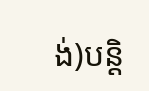ង់)បន្តិ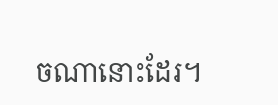ចណានោះដែរ។